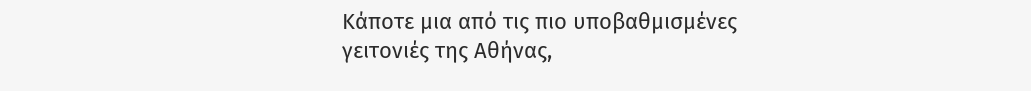Κάποτε μια από τις πιο υποβαθμισμένες γειτονιές της Αθήνας,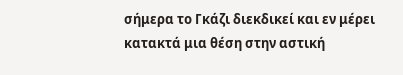σήμερα το Γκάζι διεκδικεί και εν μέρει κατακτά μια θέση στην αστική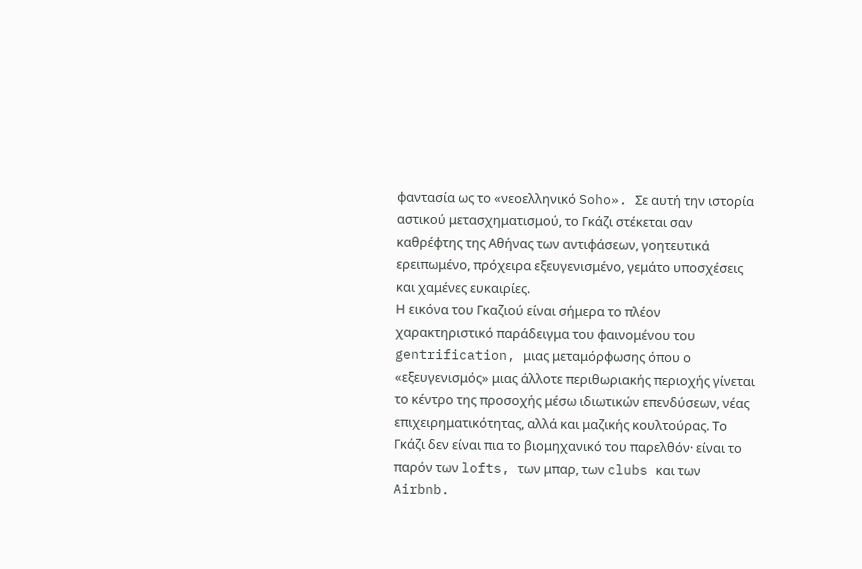φαντασία ως το «νεοελληνικό Soho». Σε αυτή την ιστορία αστικού μετασχηματισμού, το Γκάζι στέκεται σαν καθρέφτης της Αθήνας των αντιφάσεων, γοητευτικά ερειπωμένο, πρόχειρα εξευγενισμένο, γεμάτο υποσχέσεις και χαμένες ευκαιρίες.
Η εικόνα του Γκαζιού είναι σήμερα το πλέον χαρακτηριστικό παράδειγμα του φαινομένου του gentrification, μιας μεταμόρφωσης όπου ο «εξευγενισμός» μιας άλλοτε περιθωριακής περιοχής γίνεται το κέντρο της προσοχής μέσω ιδιωτικών επενδύσεων, νέας επιχειρηματικότητας, αλλά και μαζικής κουλτούρας. Το Γκάζι δεν είναι πια το βιομηχανικό του παρελθόν· είναι το παρόν των lofts, των μπαρ, των clubs και των Airbnb.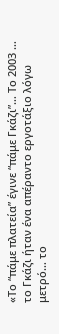«Το “πάμε πλατεία” έγινε “πάμε Γκάζι”… Το 2003 … το Γκάζι ήταν ένα απέραντο εργοτάξιο λόγω μετρό… το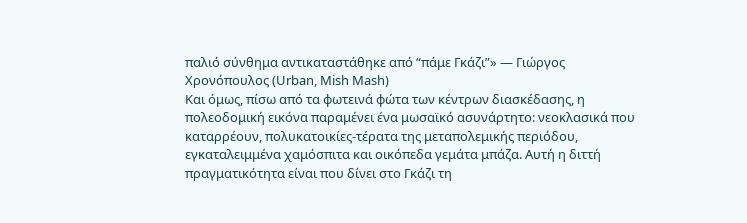παλιό σύνθημα αντικαταστάθηκε από “πάμε Γκάζι”» — Γιώργος Χρονόπουλος (Urban, Mish Mash)
Και όμως, πίσω από τα φωτεινά φώτα των κέντρων διασκέδασης, η πολεοδομική εικόνα παραμένει ένα μωσαϊκό ασυνάρτητο: νεοκλασικά που καταρρέουν, πολυκατοικίες-τέρατα της μεταπολεμικής περιόδου, εγκαταλειμμένα χαμόσπιτα και οικόπεδα γεμάτα μπάζα. Αυτή η διττή πραγματικότητα είναι που δίνει στο Γκάζι τη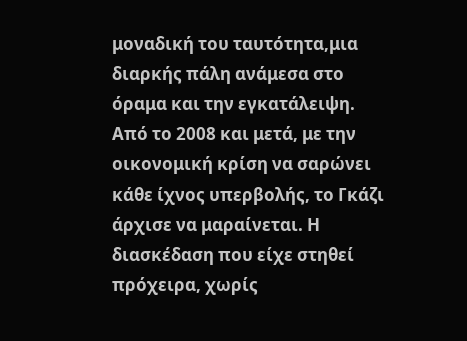μοναδική του ταυτότητα,μια διαρκής πάλη ανάμεσα στο όραμα και την εγκατάλειψη.
Aπό το 2008 και μετά, με την οικονομική κρίση να σαρώνει κάθε ίχνος υπερβολής, το Γκάζι άρχισε να μαραίνεται. Η διασκέδαση που είχε στηθεί πρόχειρα, χωρίς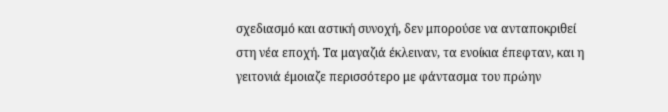σχεδιασμό και αστική συνοχή, δεν μπορούσε να ανταποκριθεί στη νέα εποχή. Τα μαγαζιά έκλειναν, τα ενοίκια έπεφταν, και η γειτονιά έμοιαζε περισσότερο με φάντασμα του πρώην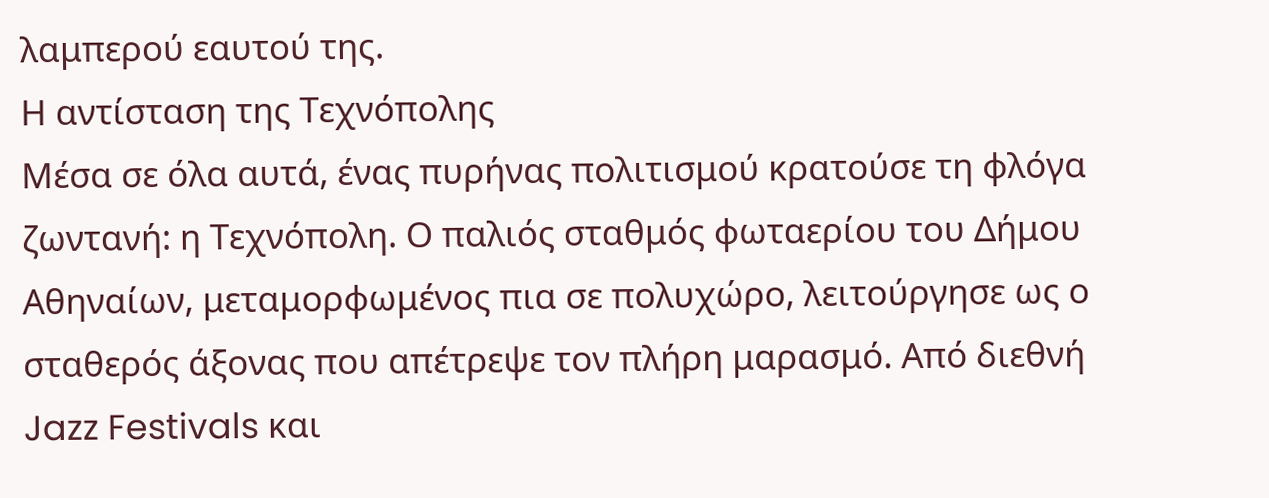λαμπερού εαυτού της.
Η αντίσταση της Τεχνόπολης
Μέσα σε όλα αυτά, ένας πυρήνας πολιτισμού κρατούσε τη φλόγα ζωντανή: η Τεχνόπολη. Ο παλιός σταθμός φωταερίου του Δήμου Αθηναίων, μεταμορφωμένος πια σε πολυχώρο, λειτούργησε ως ο σταθερός άξονας που απέτρεψε τον πλήρη μαρασμό. Από διεθνή Jazz Festivals και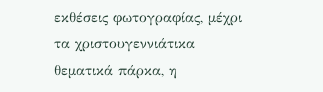εκθέσεις φωτογραφίας, μέχρι τα χριστουγεννιάτικα θεματικά πάρκα, η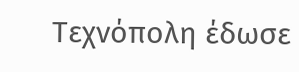Τεχνόπολη έδωσε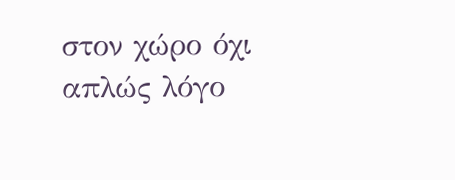στον χώρο όχι απλώς λόγο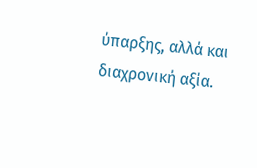ύπαρξης, αλλά και διαχρονική αξία.